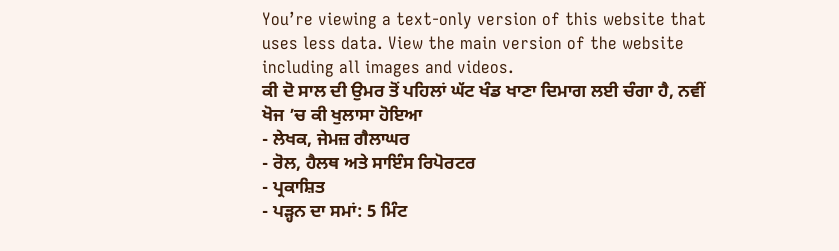You’re viewing a text-only version of this website that uses less data. View the main version of the website including all images and videos.
ਕੀ ਦੋ ਸਾਲ ਦੀ ਉਮਰ ਤੋਂ ਪਹਿਲਾਂ ਘੱਟ ਖੰਡ ਖਾਣਾ ਦਿਮਾਗ ਲਈ ਚੰਗਾ ਹੈ, ਨਵੀਂ ਖੋਜ ’ਚ ਕੀ ਖੁਲਾਸਾ ਹੋਇਆ
- ਲੇਖਕ, ਜੇਮਜ਼ ਗੈਲਾਘਰ
- ਰੋਲ, ਹੈਲਥ ਅਤੇ ਸਾਇੰਸ ਰਿਪੋਰਟਰ
- ਪ੍ਰਕਾਸ਼ਿਤ
- ਪੜ੍ਹਨ ਦਾ ਸਮਾਂ: 5 ਮਿੰਟ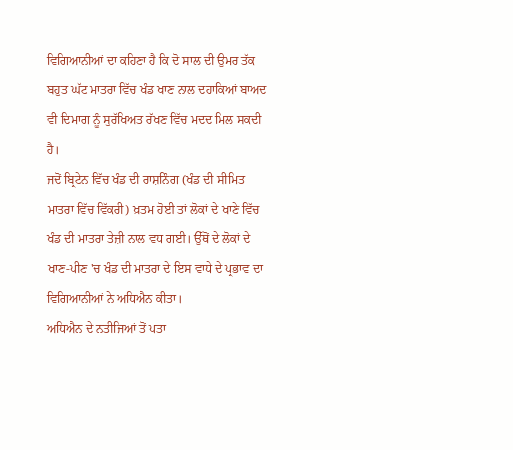ਵਿਗਿਆਨੀਆਂ ਦਾ ਕਹਿਣਾ ਹੈ ਕਿ ਦੋ ਸਾਲ ਦੀ ਉਮਰ ਤੱਕ ਬਹੁਤ ਘੱਟ ਮਾਤਰਾ ਵਿੱਚ ਖੰਡ ਖਾਣ ਨਾਲ ਦਹਾਕਿਆਂ ਬਾਅਦ ਵੀ ਦਿਮਾਗ ਨੂੰ ਸੁਰੱਖਿਅਤ ਰੱਖਣ ਵਿੱਚ ਮਦਦ ਮਿਲ ਸਕਦੀ ਹੈ।
ਜਦੋਂ ਬ੍ਰਿਟੇਨ ਵਿੱਚ ਖੰਡ ਦੀ ਰਾਸ਼ਨਿੰਗ (ਖੰਡ ਦੀ ਸੀਮਿਤ ਮਾਤਰਾ ਵਿੱਚ ਵਿੱਕਰੀ) ਖ਼ਤਮ ਹੋਈ ਤਾਂ ਲੋਕਾਂ ਦੇ ਖਾਣੇ ਵਿੱਚ ਖੰਡ ਦੀ ਮਾਤਰਾ ਤੇਜ਼ੀ ਨਾਲ ਵਧ ਗਈ। ਉੱਥੋਂ ਦੇ ਲੋਕਾਂ ਦੇ ਖਾਣ-ਪੀਣ 'ਚ ਖੰਡ ਦੀ ਮਾਤਰਾ ਦੇ ਇਸ ਵਾਧੇ ਦੇ ਪ੍ਰਭਾਵ ਦਾ ਵਿਗਿਆਨੀਆਂ ਨੇ ਅਧਿਐਨ ਕੀਤਾ।
ਅਧਿਐਨ ਦੇ ਨਤੀਜਿਆਂ ਤੋਂ ਪਤਾ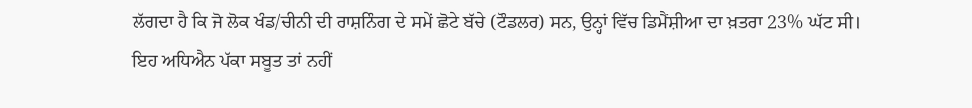ਲੱਗਦਾ ਹੈ ਕਿ ਜੋ ਲੋਕ ਖੰਡ/ਚੀਨੀ ਦੀ ਰਾਸ਼ਨਿੰਗ ਦੇ ਸਮੇਂ ਛੋਟੇ ਬੱਚੇ (ਟੌਡਲਰ) ਸਨ, ਉਨ੍ਹਾਂ ਵਿੱਚ ਡਿਮੈਂਸ਼ੀਆ ਦਾ ਖ਼ਤਰਾ 23% ਘੱਟ ਸੀ।
ਇਹ ਅਧਿਐਨ ਪੱਕਾ ਸਬੂਤ ਤਾਂ ਨਹੀਂ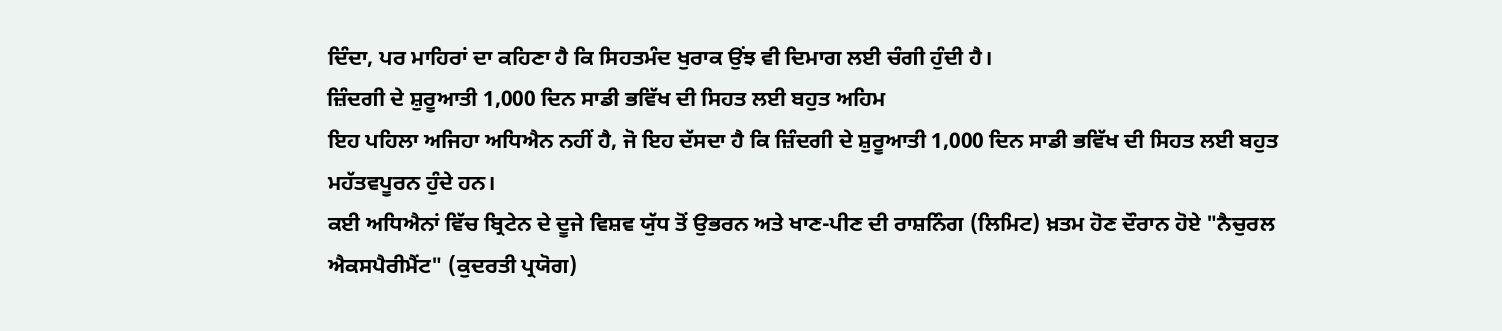ਦਿੰਦਾ, ਪਰ ਮਾਹਿਰਾਂ ਦਾ ਕਹਿਣਾ ਹੈ ਕਿ ਸਿਹਤਮੰਦ ਖੁਰਾਕ ਉਂਝ ਵੀ ਦਿਮਾਗ ਲਈ ਚੰਗੀ ਹੁੰਦੀ ਹੈ।
ਜ਼ਿੰਦਗੀ ਦੇ ਸ਼ੁਰੂਆਤੀ 1,000 ਦਿਨ ਸਾਡੀ ਭਵਿੱਖ ਦੀ ਸਿਹਤ ਲਈ ਬਹੁਤ ਅਹਿਮ
ਇਹ ਪਹਿਲਾ ਅਜਿਹਾ ਅਧਿਐਨ ਨਹੀਂ ਹੈ, ਜੋ ਇਹ ਦੱਸਦਾ ਹੈ ਕਿ ਜ਼ਿੰਦਗੀ ਦੇ ਸ਼ੁਰੂਆਤੀ 1,000 ਦਿਨ ਸਾਡੀ ਭਵਿੱਖ ਦੀ ਸਿਹਤ ਲਈ ਬਹੁਤ ਮਹੱਤਵਪੂਰਨ ਹੁੰਦੇ ਹਨ।
ਕਈ ਅਧਿਐਨਾਂ ਵਿੱਚ ਬ੍ਰਿਟੇਨ ਦੇ ਦੂਜੇ ਵਿਸ਼ਵ ਯੁੱਧ ਤੋਂ ਉਭਰਨ ਅਤੇ ਖਾਣ-ਪੀਣ ਦੀ ਰਾਸ਼ਨਿੰਗ (ਲਿਮਿਟ) ਖ਼ਤਮ ਹੋਣ ਦੌਰਾਨ ਹੋਏ "ਨੈਚੁਰਲ ਐਕਸਪੈਰੀਮੈਂਟ" (ਕੁਦਰਤੀ ਪ੍ਰਯੋਗ)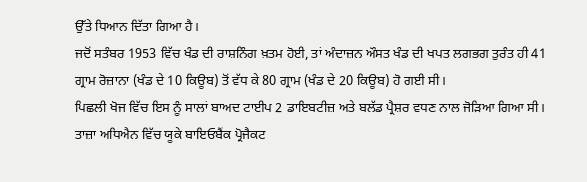ਉੱਤੇ ਧਿਆਨ ਦਿੱਤਾ ਗਿਆ ਹੈ।
ਜਦੋਂ ਸਤੰਬਰ 1953 ਵਿੱਚ ਖੰਡ ਦੀ ਰਾਸ਼ਨਿੰਗ ਖ਼ਤਮ ਹੋਈ, ਤਾਂ ਅੰਦਾਜ਼ਨ ਔਸਤ ਖੰਡ ਦੀ ਖਪਤ ਲਗਭਗ ਤੁਰੰਤ ਹੀ 41 ਗ੍ਰਾਮ ਰੋਜ਼ਾਨਾ (ਖੰਡ ਦੇ 10 ਕਿਊਬ) ਤੋਂ ਵੱਧ ਕੇ 80 ਗ੍ਰਾਮ (ਖੰਡ ਦੇ 20 ਕਿਊਬ) ਹੋ ਗਈ ਸੀ।
ਪਿਛਲੀ ਖੋਜ ਵਿੱਚ ਇਸ ਨੂੰ ਸਾਲਾਂ ਬਾਅਦ ਟਾਈਪ 2 ਡਾਇਬਟੀਜ਼ ਅਤੇ ਬਲੱਡ ਪ੍ਰੈਸ਼ਰ ਵਧਣ ਨਾਲ ਜੋੜਿਆ ਗਿਆ ਸੀ।
ਤਾਜ਼ਾ ਅਧਿਐਨ ਵਿੱਚ ਯੂਕੇ ਬਾਇਓਬੈਂਕ ਪ੍ਰੋਜੈਕਟ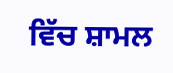ਵਿੱਚ ਸ਼ਾਮਲ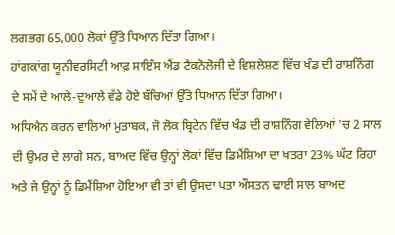ਲਗਭਗ 65,000 ਲੋਕਾਂ ਉੱਤੇ ਧਿਆਨ ਦਿੱਤਾ ਗਿਆ।
ਹਾਂਗਕਾਂਗ ਯੂਨੀਵਰਸਿਟੀ ਆਫ਼ ਸਾਇੰਸ ਐਂਡ ਟੈਕਨੋਲੋਜੀ ਦੇ ਵਿਸ਼ਲੇਸ਼ਣ ਵਿੱਚ ਖੰਡ ਦੀ ਰਾਸ਼ਨਿੰਗ ਦੇ ਸਮੇਂ ਦੇ ਆਲੇ-ਦੁਆਲੇ ਵੱਡੇ ਹੋਏ ਬੱਚਿਆਂ ਉੱਤੇ ਧਿਆਨ ਦਿੱਤਾ ਗਿਆ।
ਅਧਿਐਨ ਕਰਨ ਵਾਲਿਆਂ ਮੁਤਾਬਕ, ਜੋ ਲੋਕ ਬ੍ਰਿਟੇਨ ਵਿੱਚ ਖੰਡ ਦੀ ਰਾਸ਼ਨਿੰਗ ਵੇਲਿਆਂ 'ਚ 2 ਸਾਲ ਦੀ ਉਮਰ ਦੇ ਲਾਗੇ ਸਨ, ਬਾਅਦ ਵਿੱਚ ਉਨ੍ਹਾਂ ਲੋਕਾਂ ਵਿੱਚ ਡਿਮੈਂਸ਼ਿਆ ਦਾ ਖਤਰਾ 23% ਘੱਟ ਰਿਹਾ ਅਤੇ ਜੇ ਉਨ੍ਹਾਂ ਨੂੰ ਡਿਮੈਂਸ਼ਿਆ ਹੋਇਆ ਵੀ ਤਾਂ ਵੀ ਉਸਦਾ ਪਤਾ ਔਸਤਨ ਢਾਈ ਸਾਲ ਬਾਅਦ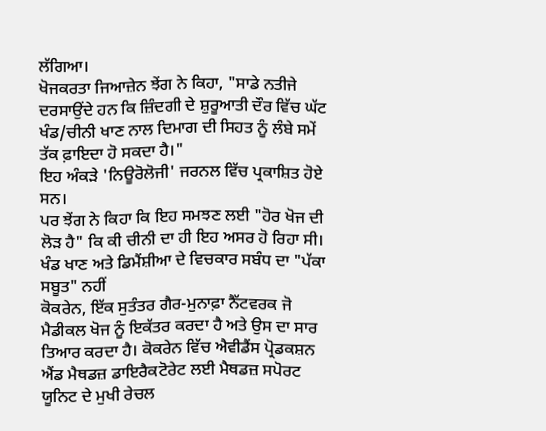ਲੱਗਿਆ।
ਖੋਜਕਰਤਾ ਜਿਆਜ਼ੇਨ ਝੇਂਗ ਨੇ ਕਿਹਾ, "ਸਾਡੇ ਨਤੀਜੇ ਦਰਸਾਉਂਦੇ ਹਨ ਕਿ ਜ਼ਿੰਦਗੀ ਦੇ ਸ਼ੁਰੂਆਤੀ ਦੌਰ ਵਿੱਚ ਘੱਟ ਖੰਡ/ਚੀਨੀ ਖਾਣ ਨਾਲ ਦਿਮਾਗ ਦੀ ਸਿਹਤ ਨੂੰ ਲੰਬੇ ਸਮੇਂ ਤੱਕ ਫ਼ਾਇਦਾ ਹੋ ਸਕਦਾ ਹੈ।"
ਇਹ ਅੰਕੜੇ 'ਨਿਊਰੋਲੋਜੀ' ਜਰਨਲ ਵਿੱਚ ਪ੍ਰਕਾਸ਼ਿਤ ਹੋਏ ਸਨ।
ਪਰ ਝੇਂਗ ਨੇ ਕਿਹਾ ਕਿ ਇਹ ਸਮਝਣ ਲਈ "ਹੋਰ ਖੋਜ ਦੀ ਲੋੜ ਹੈ" ਕਿ ਕੀ ਚੀਨੀ ਦਾ ਹੀ ਇਹ ਅਸਰ ਹੋ ਰਿਹਾ ਸੀ।
ਖੰਡ ਖਾਣ ਅਤੇ ਡਿਮੈਂਸ਼ੀਆ ਦੇ ਵਿਚਕਾਰ ਸਬੰਧ ਦਾ "ਪੱਕਾ ਸਬੂਤ" ਨਹੀਂ
ਕੋਕਰੇਨ, ਇੱਕ ਸੁਤੰਤਰ ਗੈਰ-ਮੁਨਾਫ਼ਾ ਨੈੱਟਵਰਕ ਜੋ ਮੈਡੀਕਲ ਖੋਜ ਨੂੰ ਇਕੱਤਰ ਕਰਦਾ ਹੈ ਅਤੇ ਉਸ ਦਾ ਸਾਰ ਤਿਆਰ ਕਰਦਾ ਹੈ। ਕੋਕਰੇਨ ਵਿੱਚ ਐਵੀਡੈਂਸ ਪ੍ਰੋਡਕਸ਼ਨ ਐਂਡ ਮੈਥਡਜ਼ ਡਾਇਰੈਕਟੋਰੇਟ ਲਈ ਮੈਥਡਜ਼ ਸਪੋਰਟ ਯੂਨਿਟ ਦੇ ਮੁਖੀ ਰੇਚਲ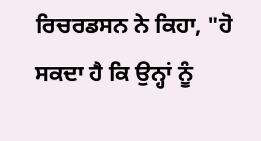ਰਿਚਰਡਸਨ ਨੇ ਕਿਹਾ, "ਹੋ ਸਕਦਾ ਹੈ ਕਿ ਉਨ੍ਹਾਂ ਨੂੰ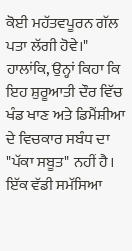ਕੋਈ ਮਹੱਤਵਪੂਰਨ ਗੱਲ ਪਤਾ ਲੱਗੀ ਹੋਵੇ।"
ਹਾਲਾਂਕਿ, ਉਨ੍ਹਾਂ ਕਿਹਾ ਕਿ ਇਹ ਸ਼ੁਰੂਆਤੀ ਦੌਰ ਵਿੱਚ ਖੰਡ ਖਾਣ ਅਤੇ ਡਿਮੈਂਸ਼ੀਆ ਦੇ ਵਿਚਕਾਰ ਸਬੰਧ ਦਾ "ਪੱਕਾ ਸਬੂਤ" ਨਹੀਂ ਹੈ।
ਇੱਕ ਵੱਡੀ ਸਮੱਸਿਆ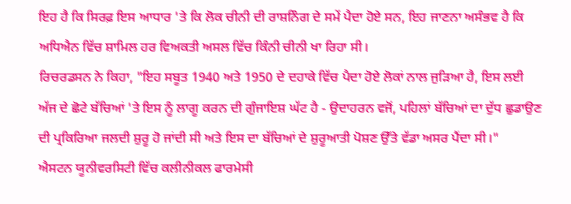ਇਹ ਹੈ ਕਿ ਸਿਰਫ਼ ਇਸ ਆਧਾਰ 'ਤੇ ਕਿ ਲੋਕ ਚੀਨੀ ਦੀ ਰਾਸ਼ਨਿੰਗ ਦੇ ਸਮੇਂ ਪੈਦਾ ਹੋਏ ਸਨ, ਇਹ ਜਾਣਨਾ ਅਸੰਭਵ ਹੈ ਕਿ ਅਧਿਐਨ ਵਿੱਚ ਸ਼ਾਮਿਲ ਹਰ ਵਿਅਕਤੀ ਅਸਲ ਵਿੱਚ ਕਿੰਨੀ ਚੀਨੀ ਖਾ ਰਿਹਾ ਸੀ।
ਰਿਚਰਡਸਨ ਨੇ ਕਿਹਾ, "ਇਹ ਸਬੂਤ 1940 ਅਤੇ 1950 ਦੇ ਦਹਾਕੇ ਵਿੱਚ ਪੈਦਾ ਹੋਏ ਲੋਕਾਂ ਨਾਲ ਜੁੜਿਆ ਹੈ, ਇਸ ਲਈ ਅੱਜ ਦੇ ਛੋਟੇ ਬੱਚਿਆਂ 'ਤੇ ਇਸ ਨੂੰ ਲਾਗੂ ਕਰਨ ਦੀ ਗੁੰਜਾਇਸ਼ ਘੱਟ ਹੈ - ਉਦਾਹਰਨ ਵਜੋਂ, ਪਹਿਲਾਂ ਬੱਚਿਆਂ ਦਾ ਦੁੱਧ ਛੁਡਾਉਣ ਦੀ ਪ੍ਰਕਿਰਿਆ ਜਲਦੀ ਸ਼ੁਰੂ ਹੋ ਜਾਂਦੀ ਸੀ ਅਤੇ ਇਸ ਦਾ ਬੱਚਿਆਂ ਦੇ ਸ਼ੁਰੂਆਤੀ ਪੋਸ਼ਣ ਉੱਤੇ ਵੱਡਾ ਅਸਰ ਪੈਂਦਾ ਸੀ।"
ਐਸਟਨ ਯੂਨੀਵਰਸਿਟੀ ਵਿੱਚ ਕਲੀਨੀਕਲ ਫਾਰਮੇਸੀ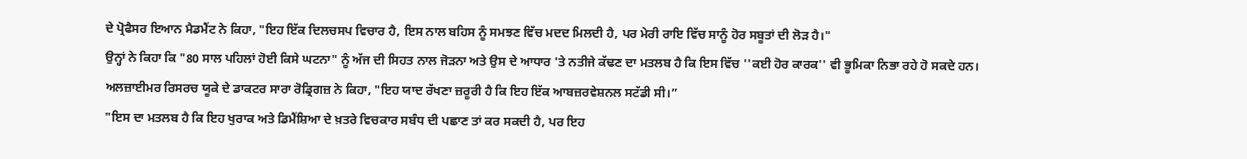ਦੇ ਪ੍ਰੋਫੈਸਰ ਇਆਨ ਮੈਡਮੈਂਟ ਨੇ ਕਿਹਾ, "ਇਹ ਇੱਕ ਦਿਲਚਸਪ ਵਿਚਾਰ ਹੈ, ਇਸ ਨਾਲ ਬਹਿਸ ਨੂੰ ਸਮਝਣ ਵਿੱਚ ਮਦਦ ਮਿਲਦੀ ਹੈ, ਪਰ ਮੇਰੀ ਰਾਇ ਵਿੱਚ ਸਾਨੂੰ ਹੋਰ ਸਬੂਤਾਂ ਦੀ ਲੋੜ ਹੈ।"
ਉਨ੍ਹਾਂ ਨੇ ਕਿਹਾ ਕਿ "80 ਸਾਲ ਪਹਿਲਾਂ ਹੋਈ ਕਿਸੇ ਘਟਨਾ" ਨੂੰ ਅੱਜ ਦੀ ਸਿਹਤ ਨਾਲ ਜੋੜਨਾ ਅਤੇ ਉਸ ਦੇ ਆਧਾਰ 'ਤੇ ਨਤੀਜੇ ਕੱਢਣ ਦਾ ਮਤਲਬ ਹੈ ਕਿ ਇਸ ਵਿੱਚ ''ਕਈ ਹੋਰ ਕਾਰਕ'' ਵੀ ਭੂਮਿਕਾ ਨਿਭਾ ਰਹੇ ਹੋ ਸਕਦੇ ਹਨ।
ਅਲਜ਼ਾਈਮਰ ਰਿਸਰਚ ਯੂਕੇ ਦੇ ਡਾਕਟਰ ਸਾਰਾ ਰੋਡ੍ਰਿਗਜ਼ ਨੇ ਕਿਹਾ, "ਇਹ ਯਾਦ ਰੱਖਣਾ ਜ਼ਰੂਰੀ ਹੈ ਕਿ ਇਹ ਇੱਕ ਆਬਜ਼ਰਵੇਸ਼ਨਲ ਸਟੱਡੀ ਸੀ।”
"ਇਸ ਦਾ ਮਤਲਬ ਹੈ ਕਿ ਇਹ ਖੁਰਾਕ ਅਤੇ ਡਿਮੈਂਸ਼ਿਆ ਦੇ ਖ਼ਤਰੇ ਵਿਚਕਾਰ ਸਬੰਧ ਦੀ ਪਛਾਣ ਤਾਂ ਕਰ ਸਕਦੀ ਹੈ, ਪਰ ਇਹ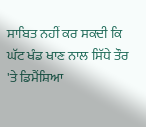ਸਾਬਿਤ ਨਹੀਂ ਕਰ ਸਕਦੀ ਕਿ ਘੱਟ ਖੰਡ ਖਾਣ ਨਾਲ ਸਿੱਧੇ ਤੌਰ 'ਤੇ ਡਿਮੈਂਸ਼ਿਆ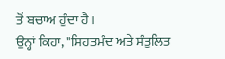ਤੋਂ ਬਚਾਅ ਹੁੰਦਾ ਹੈ।
ਉਨ੍ਹਾਂ ਕਿਹਾ, "ਸਿਹਤਮੰਦ ਅਤੇ ਸੰਤੁਲਿਤ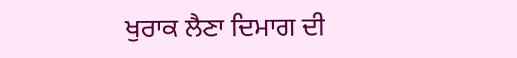ਖੁਰਾਕ ਲੈਣਾ ਦਿਮਾਗ ਦੀ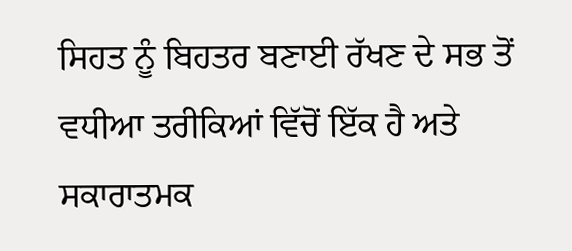ਸਿਹਤ ਨੂੰ ਬਿਹਤਰ ਬਣਾਈ ਰੱਖਣ ਦੇ ਸਭ ਤੋਂ ਵਧੀਆ ਤਰੀਕਿਆਂ ਵਿੱਚੋਂ ਇੱਕ ਹੈ ਅਤੇ ਸਕਾਰਾਤਮਕ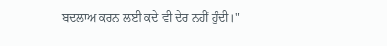ਬਦਲਾਅ ਕਰਨ ਲਈ ਕਦੇ ਵੀ ਦੇਰ ਨਹੀਂ ਹੁੰਦੀ।"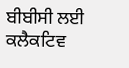ਬੀਬੀਸੀ ਲਈ ਕਲੈਕਟਿਵ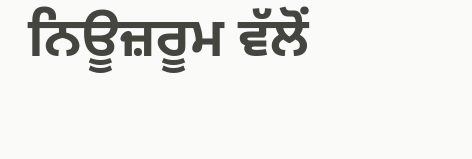ਨਿਊਜ਼ਰੂਮ ਵੱਲੋਂ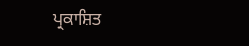ਪ੍ਰਕਾਸ਼ਿਤ